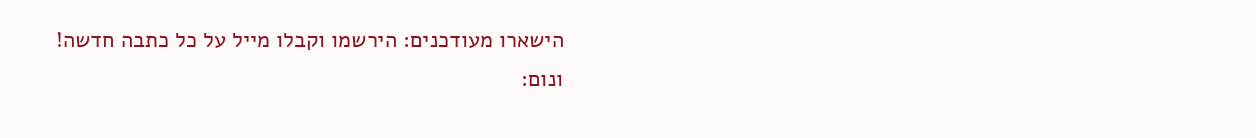הישארו מעודכנים: הירשמו וקבלו מייל על כל כתבה חדשה!
ונום: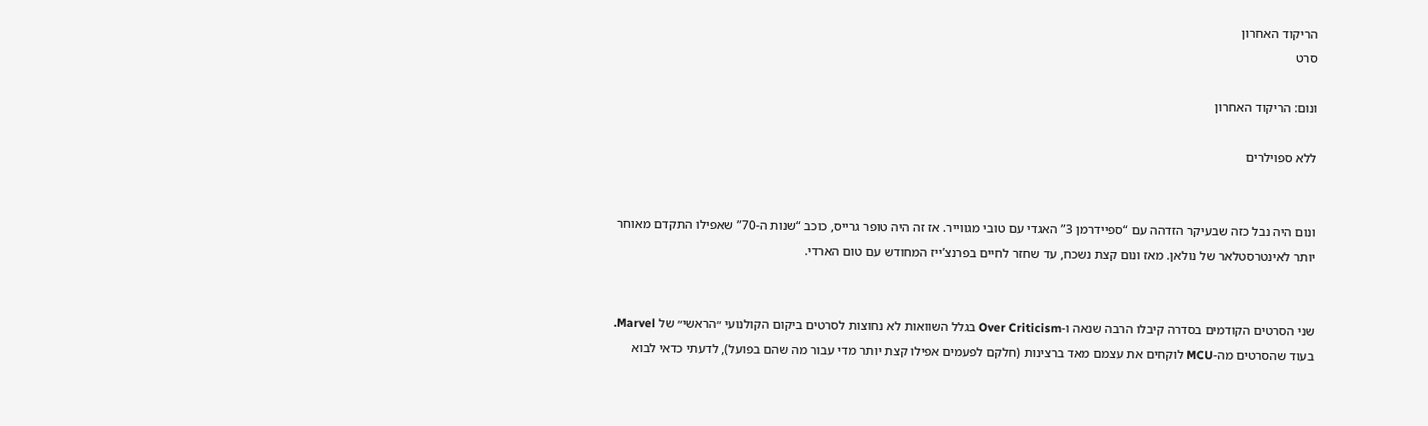הריקוד האחרון
סרט

ונום: הריקוד האחרון

ללא ספוילרים


ונום היה נבל כזה שבעיקר הזדהה עם “ספיידרמן 3” האגדי עם טובי מגווייר. אז זה היה טופר גרייס, כוכב “שנות ה-70” שאפילו התקדם מאוחר יותר לאינטרסטלאר של נולאן. מאז ונום קצת נשכח, עד שחזר לחיים בפרנצ’ייז המחודש עם טום הארדי.


שני הסרטים הקודמים בסדרה קיבלו הרבה שנאה ו-Over Criticism בגלל השוואות לא נחוצות לסרטים ביקום הקולנועי ״הראשי״ של Marvel. בעוד שהסרטים מה-MCU לוקחים את עצמם מאד ברצינות (חלקם לפעמים אפילו קצת יותר מדי עבור מה שהם בפועל), לדעתי כדאי לבוא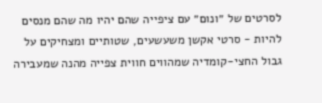לסרטים של ״ונום״ עם ציפייה שהם יהיו מה שהם מנסים להיות - סרטי אקשן משעשעים, שטותיים ומצחיקים על גבול החצי-קומדיה שמהווים חווית צפייה מהנה שמעבירה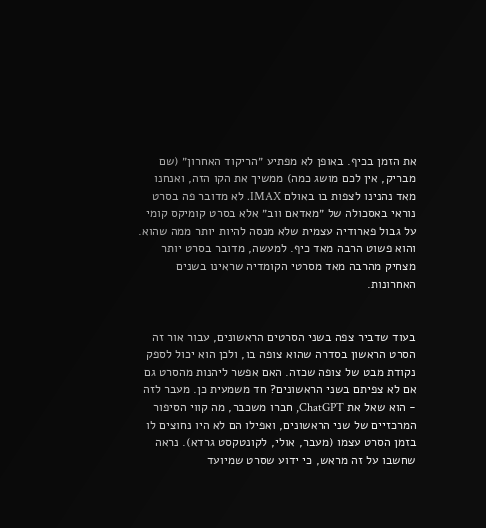את הזמן בכיף. באופן לא מפתיע ״הריקוד האחרון״ (שם מבריק, אין לכם מושג כמה) ממשיך את הקו הזה, ואנחנו מאד נהנינו לצפות בו באולם IMAX. לא מדובר פה בסרט נוראי באסכולה של ״מאדאם ווב״ אלא בסרט קומיקס קומי על גבול פארודיה עצמית שלא מנסה להיות יותר ממה שהוא. והוא פשוט הרבה מאד כיף. למעשה, מדובר בסרט יותר מצחיק מהרבה מאד מסרטי הקומדיה שראינו בשנים האחרונות.


בעוד שדביר צפה בשני הסרטים הראשונים, עבור אור זה הסרט הראשון בסדרה שהוא צופה בו, ולכן הוא יכול לספק נקודת מבט של צופה שכזה. האם אפשר ליהנות מהסרט גם אם לא צפיתם בשני הראשונים? חד משמעית כן. מעבר לזה - הוא שאל את ChatGPT, חברו משכבר, מה קווי הסיפור המרכזיים של שני הראשונים, ואפילו הם לא היו נחוצים לו בזמן הסרט עצמו (מעבר, אולי, לקונטקסט גרדא). נראה שחשבו על זה מראש, כי ידוע שסרט שמיועד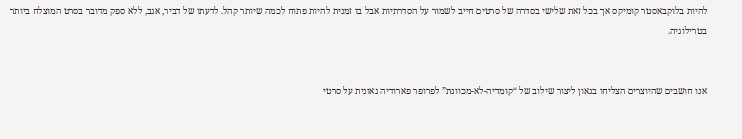להיות בלוקבאסטר קומיקס אך בכל זאת שלישי בסדרה של סרטים חייב לשמור על הסדרתיות אבל בו זמנית להיות פתוח לכמה שיותר קהל. לדעתו של דביר, אגב, ללא ספק מדובר בסרט המוצלח ביותר בטרילוגיה.


אנו חושבים שהיוצרים הצליחו בגאון ליצור שילוב של “קומדיה-לא-מכוונת” לפרופר פארודיה גאונית על סרטי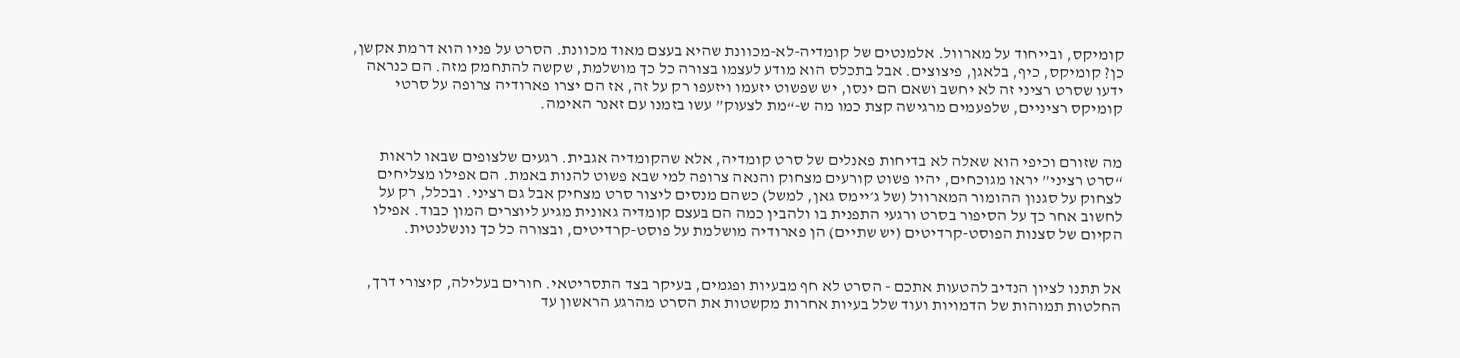קומיקס, ובייחוד על מארוול. אלמנטים של קומדיה-לא-מכוונת שהיא בעצם מאוד מכוונת. הסרט על פניו הוא דרמת אקשן, כן? קומיקס, כיף, בלאגן, פיצוצים. אבל בתכלס הוא מודע לעצמו בצורה כל כך מושלמת, שקשה להתחמק מזה. הם כנראה ידעו שסרט רציני זה לא יחשב ושאם הם ינסו, יש שפשוט יזעמו ויזעפו רק על זה, אז הם יצרו פארודיה צרופה על סרטי קומיקס רציניים, שלפעמים מרגישה קצת כמו מה ש-“מת לצעוק” עשו בזמנו עם זאנר האימה.


מה שזורם וכיפי הוא שאלה לא בדיחות פאנלים של סרט קומדיה, אלא שהקומדיה אגבית. רגעים שלצופים שבאו לראות “סרט רציני” יראו מגוכחים, יהיו פשוט קורעים מצחוק והנאה צרופה למי שבא פשוט להנות באמת. הם אפילו מצליחים לצחוק על סגנון ההומור המארוול (של ג׳יימס גאן, למשל) כשהם מנסים ליצור סרט מצחיק אבל גם רציני. ובכלל, רק על לחשוב אחר כך על הסיפור בסרט ורגעי התפנית בו ולהבין כמה הם בעצם קומדיה גאונית מגיע ליוצרים המון כבוד. אפילו הקיום של סצנות הפוסט-קרדיטים (יש שתיים) הן פארודיה מושלמת על פוסט-קרדיטים, ובצורה כל כך נונשלנטית.


אל תתנו לציון הנדיב להטעות אתכם - הסרט לא חף מבעיות ופגמים, בעיקר בצד התסריטאי. חורים בעלילה, קיצורי דרך, החלטות תמוהות של הדמויות ועוד שלל בעיות אחרות מקשטות את הסרט מהרגע הראשון עד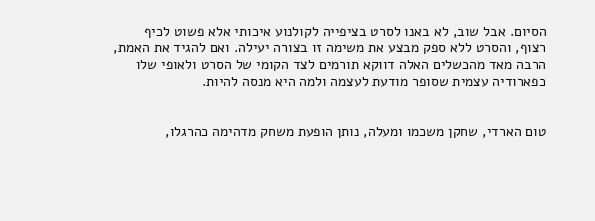הסיום. אבל שוב, לא באנו לסרט בציפייה לקולנוע איכותי אלא פשוט לכיף רצוף, והסרט ללא ספק מבצע את משימה זו בצורה יעילה. ואם להגיד את האמת, הרבה מאד מהכשלים האלה דווקא תורמים לצד הקומי של הסרט ולאופי שלו כפארודיה עצמית שסופר מודעת לעצמה ולמה היא מנסה להיות.


טום הארדי, שחקן משכמו ומעלה, נותן הופעת משחק מדהימה כהרגלו,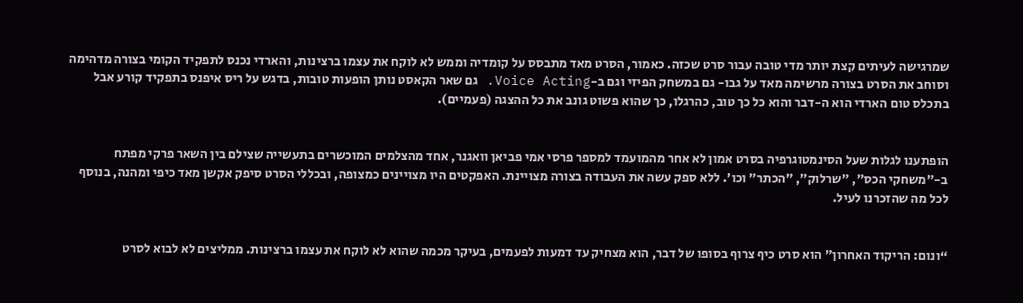שמרגישה לעיתים קצת יותר מדי טובה עבור סרט שכזה. כאמור, הסרט מאד מתבסס על קומדיה וממש לא לוקח את עצמו ברצינות, והארדי נכנס לתפקיד הקומי בצורה מדהימה וסוחב את הסרט בצורה מרשימה מאד על גבו- גם במשחק הפיזי וגם ב-Voice Acting. גם שאר הקאסט נותן הופעות טובות, בדגש על ריס איפנס בתפקיד קורע אבל בתכלס טום הארדי הוא ה-דבר והוא כל כך טוב, כהרגלו, כך שהוא פשוט גונב את כל ההצגה (פעמיים).


הופתענו לגלות שעל הסינמטוגרפיה בסרט אמון לא אחר מהמועמד למספר פרסי אמי פביאן וואגנר, אחד מהצלמים המוכשרים בתעשייה שצילם בין השאר פרקי מפתח ב-״משחקי הכס״, ״שרלוק״, ״הכתר״ וכו׳. ללא ספק עשה את העבודה בצורה מצויינת. האפקטים היו מצויינים כמצופה, ובכללי הסרט סיפק אקשן מאד כיפי ומהנה, בנוסף לכל מה שהזכרנו לעיל.


“ונום: הריקוד האחרון” הוא סרט כיף צרוף בסופו של דבר, הוא מצחיק עד דמעות לפעמים, בעיקר מכמה שהוא לא לוקח את עצמו ברצינות. ממליצים לא לבוא לסרט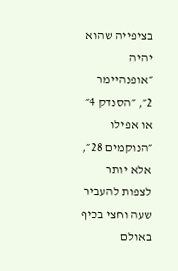בציפייה שהוא יהיה ״אופנהיימר 2״, ״הסנדק 4״ או אפילו ״הנוקמים 28״, אלא יותר לצפות להעביר שעה וחצי בכיף באולם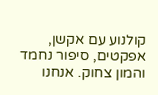קולנוע עם אקשן, אפקטים, סיפור נחמד והמון צחוק. אנחנו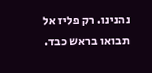נהנינו. רק פליז אל תבואו בראש כבד.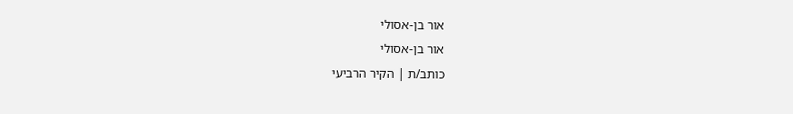אור בן-אסולי
אור בן-אסולי
כותב/ת | הקיר הרביעי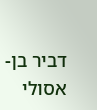דביר בן-אסולי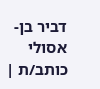דביר בן-אסולי
כותב/ת |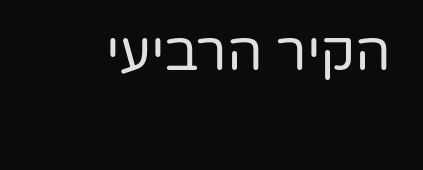הקיר הרביעי